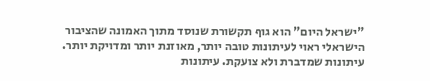"ישראל היום" הוא גוף תקשורת שנוסד מתוך האמונה שהציבור הישראלי ראוי לעיתונות טובה יותר, מאוזנת יותר ומדויקת יותר. עיתונות שמדברת ולא צועקת. עיתונות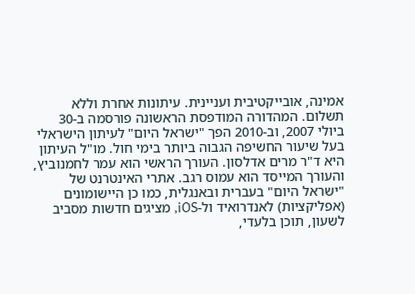אמינה, אובייקטיבית ועניינית. עיתונות אחרת וללא תשלום. המהדורה המודפסת הראשונה פורסמה ב-30 ביולי 2007, וב-2010 הפך "ישראל היום" לעיתון הישראלי בעל שיעור החשיפה הגבוה ביותר בימי חול. מו"ל העיתון היא ד"ר מרים אדלסון. העורך הראשי הוא עמר לחמנוביץ, והעורך המייסד הוא עמוס רגב. אתרי האינטרנט של "ישראל היום" בעברית ובאנגלית, כמו כן היישומונים (אפליקציות) לאנדרואיד ול-iOS, מציגים חדשות מסביב לשעון, תוכן בלעדי,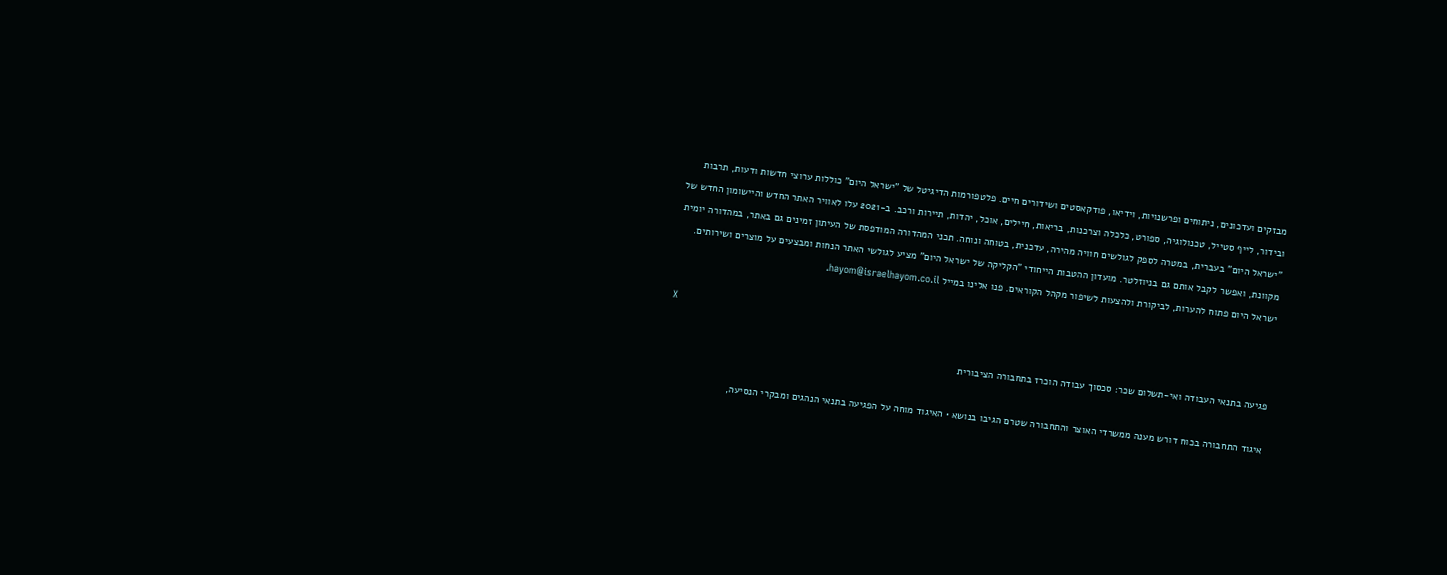מבזקים ועדכונים, ניתוחים ופרשנויות, וידיאו, פודקאסטים ושידורים חיים. פלטפורמות הדיגיטל של "ישראל היום" כוללות ערוצי חדשות ודעות, תרבות ובידור, לייף סטייל, טכנולוגיה, ספורט, כלכלה וצרכנות, בריאות, חיילים, אוכל, יהדות, תיירות ורכב. ב-2021 עלו לאוויר האתר החדש והיישומון החדש של "ישראל היום" בעברית, במטרה לספק לגולשים חוויה מהירה, עדכנית, בטוחה ונוחה. תכני המהדורה המודפסת של העיתון זמינים גם באתר, במהדורה יומית מקוונת, ואפשר לקבל אותם גם בניוזלטר. מועדון ההטבות הייחודי "הקליקה של ישראל היום" מציע לגולשי האתר הנחות ומבצעים על מוצרים ושירותים. ישראל היום פתוח להערות, לביקורת ולהצעות לשיפור מקהל הקוראים. פנו אלינו במייל hayom@israelhayom.co.il.

X

פגיעה בתנאי העבודה ואי-תשלום שכר: סכסוך עבודה הוכרז בתחבורה הציבורית

איגוד התחבורה בכוח דורש מענה ממשרדי האוצר והתחבורה שטרם הגיבו בנושא • האיגוד מוחה על הפגיעה בתנאי הנהגים ומבקרי הנסיעה,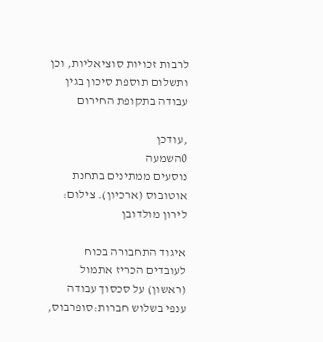לרבות זכויות סוציאליות, וכן ותשלום תוספת סיכון בגין עבודה בתקופת החירום

,עודכן
0השמעה
נוסעים ממתינים בתחנת אוטובוס (ארכיון). צילום: לירון מולדובן

איגוד התחבורה בכוח לעובדים הכריז אתמול (ראשון) על סכסוך עבודה ענפי בשלוש חברות:סופרבוס,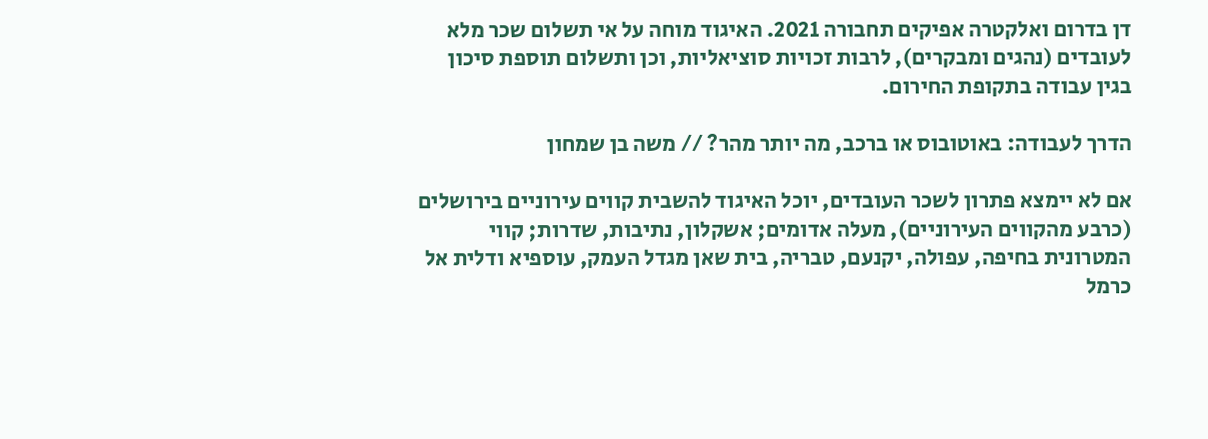דן בדרום ואלקטרה אפיקים תחבורה 2021. האיגוד מוחה על אי תשלום שכר מלא לעובדים (נהגים ומבקרים), לרבות זכויות סוציאליות, וכן ותשלום תוספת סיכון בגין עבודה בתקופת החירום.

הדרך לעבודה: באוטובוס או ברכב, מה יותר מהר? // משה בן שמחון

אם לא יימצא פתרון לשכר העובדים, יוכל האיגוד להשבית קווים עירוניים בירושלים (כרבע מהקווים העירוניים), מעלה אדומים; אשקלון, נתיבות, שדרות; קווי המטרונית בחיפה, עפולה, יקנעם, טבריה, בית שאן מגדל העמק, עוספיא ודלית אל כרמל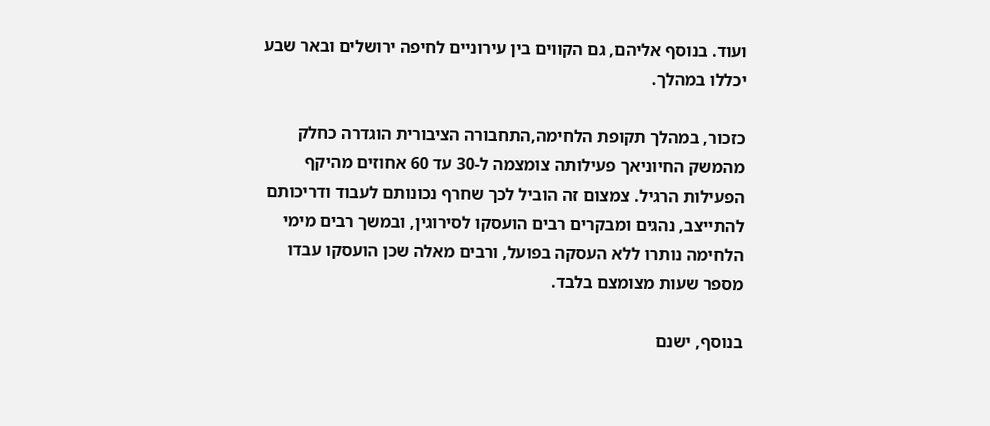ועוד. בנוסף אליהם, גם הקווים בין עירוניים לחיפה ירושלים ובאר שבע יכללו במהלך.

כזכור, במהלך תקופת הלחימה,התחבורה הציבורית הוגדרה כחלק מהמשק החיוניאך פעילותה צומצמה ל-30 עד 60 אחוזים מהיקף הפעילות הרגיל. צמצום זה הוביל לכך שחרף נכונותם לעבוד ודריכותם להתייצב, נהגים ומבקרים רבים הועסקו לסירוגין, ובמשך רבים מימי הלחימה נותרו ללא העסקה בפועל, ורבים מאלה שכן הועסקו עבדו מספר שעות מצומצם בלבד.

בנוסף, ישנם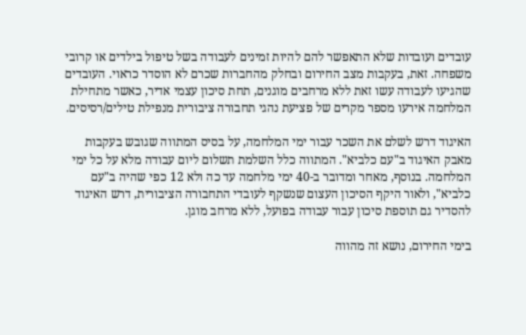עובדים ועובדות שלא התאפשר להם להיות זמינים לעבודה בשל טיפול בילדים או קרובי משפחה. זאת, בעקבות מצב החירום ובחלק מהחברות שכרם לא הוסדר כראוי. העובדים שהגיעו לעבודה עשו זאת ללא מרחבים מוגנים, תחת סיכון עצמי אדיר, כאשר מתחילת המלחמה אירעו מספר מקרים של פציעת נהגי תחבורה ציבורית מנפילת טילים/רסיסים.

האיגוד דרש לשלם את השכר עבור ימי המלחמה, על בסיס המתווה שגובש בעקבות מאבק האיגוד ב"עם כלביא". המתווה כלל השלמת תשלום ליום עבודה מלא על כל ימי המלחמה. בנוסף, מאחר ומדובר ב-40 ימי מלחמה עד כה ולא 12 כפי שהיה ב"עם כלביא", ולאור היקף הסיכון העצום שנשקף לעובדי התחבורה הציבורית, דרש האיגוד להסדיר גם תוספת סיכון עבור עבודה בפועל, ללא מרחב מוגן.

בימי החירום, נושא זה מהווה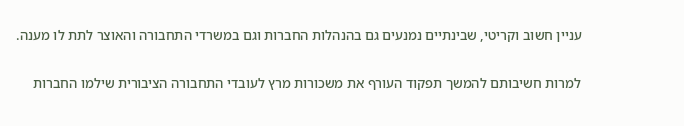עניין חשוב וקריטי, שבינתיים נמנעים גם בהנהלות החברות וגם במשרדי התחבורה והאוצר לתת לו מענה.

למרות חשיבותם להמשך תפקוד העורף את משכורות מרץ לעובדי התחבורה הציבורית שילמו החברות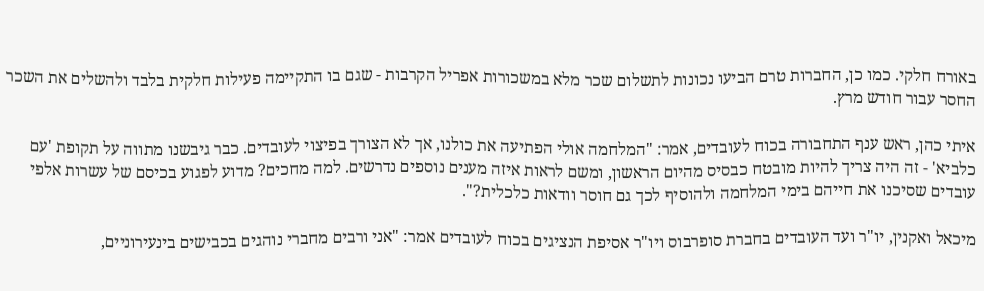באורח חלקי. כמו כן, החברות טרם הביעו נכונות לתשלום שכר מלא במשכורות אפריל הקרבות - שגם בו התקיימה פעילות חלקית בלבד ולהשלים את השכר החסר עבור חודש מרץ.

איתי כהן, ראש ענף התחבורה בכוח לעובדים, אמר: "המלחמה אולי הפתיעה את כולנו, אך לא הצורך בפיצוי לעובדים. כבר גיבשנו מתווה על תקופת 'עם כלביא' - זה היה צריך להיות מובטח כבסיס מהיום הראשון, ומשם לראות איזה מענים נוספים נדרשים. למה מחכים? מדוע לפגוע בכיסם של עשרות אלפי עובדים שסיכנו את חייהם בימי המלחמה ולהוסיף לכך גם חוסר וודאות כלכלית?".

מיכאל ואקנין, יו"ר ועד העובדים בחברת סופרבוס ויו"ר אסיפת הנציגים בכוח לעובדים אמר: "אני ורבים מחברי נוהגים בכבישים בינעירוניים,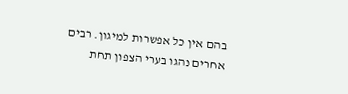בהם אין כל אפשרות למיגון. רבים אחרים נהגו בערי הצפון תחת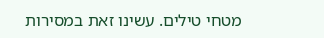מטחי טילים. עשינו זאת במסירות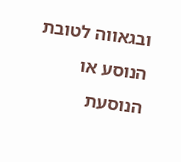ובגאווה לטובת הנוסע או הנוסעת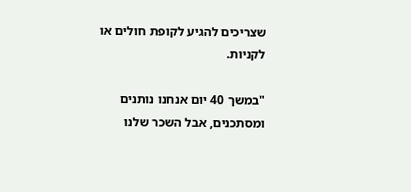שצריכים להגיע לקופת חולים או לקניות.

"במשך 40 יום אנחנו נותנים ומסתכנים, אבל השכר שלנו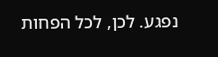נפגע. לכן, לכל הפחות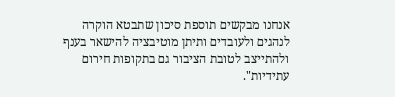אנחנו מבקשים תוספת סיכון שתבטא הוקרה לנהגים ולעובדים ותיתן מוטיבציה להישאר בענף ולהתייצב לטובת הציבור גם בתקופות חירום עתידיות".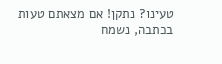טעינו? נתקן! אם מצאתם טעות בכתבה, נשמח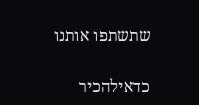שתשתפו אותנו

כדאילהכיר